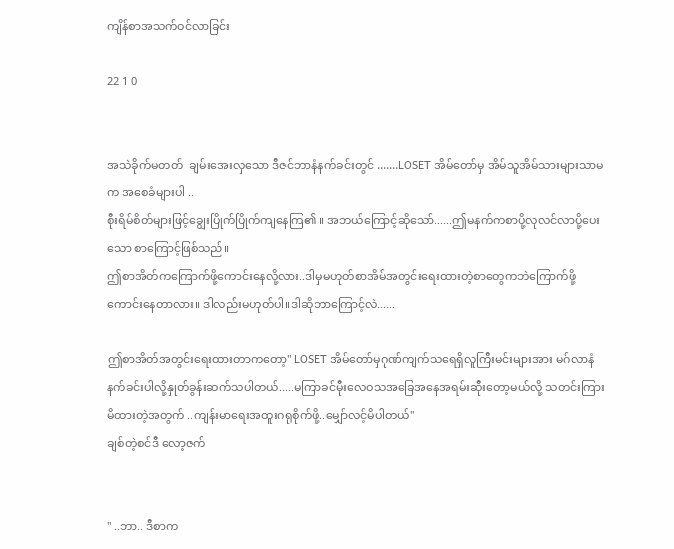ကျိန်စာအသက်ဝင်လာခြင်း

22 1 0


အသဲခိုက်မတတ်  ချမ်းအေးလှသော ဒီဇင်ဘာနံနက်ခင်းတွင် .......LOSET အိမ်တော်မှ အိမ်သူအိမ်သားများသာမက အစေခံများပါ ..
စီုးရိမ်စိတ်များဖြင့်ချွေးပြိုက်ပြိုက်ကျနေကြ၏ ။ အဘယ်ကြောင့်ဆိုသော်......ဤမနက်ကစာပို့လုလင်လာပို့ပေးသော စာကြောင့်ဖြစ်သည်။
ဤစာအိတ်ကကြောက်ဖို့ကောင်းနေလို့လား..ဒါမှမဟုတ်စာအိမ်အတွင်းရေးထားတဲ့စာတွေကဘဲကြောက်ဖို့ကောင်းနေတာလား။ ဒါလည်းမဟုတ်ပါ။ဒါဆိုဘာကြောင့်လဲ......

ဤစာအိတ်အတွင်းရေးထားတာကတော့" LOSET အိမ်တော်မှဂုဏ်ကျက်သရေရှိလူကြီးမင်းများအား မဂ်လာနံနက်ခင်းပါလို့နှုတ်ခွန်းဆက်သပါတယ်.....မကြာခင်မီုးလေဝသအခြေအနေအရမ်းဆီုးတော့မယ်လို့ သတင်းကြားမိထားတဲ့အတွက် ..ကျန်းမာရေးအထူးဂရုစိုက်ဖို့..မျှော်လင့်မိပါတယ်"
ချစ်တဲ့စင်ဒီ လော့ဇက်


" ..ဘာ.. ဒီစာက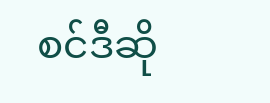စင်ဒီဆို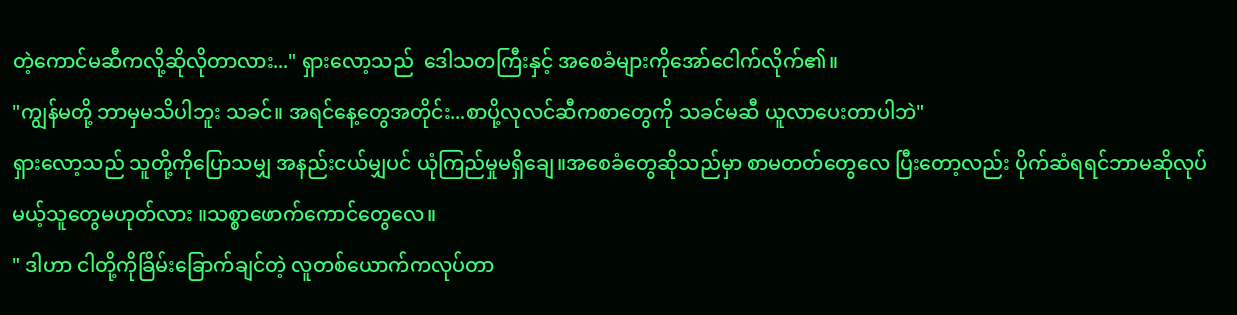တဲ့ကောင်မဆီကလို့ဆိုလိုတာလား..." ရှားလော့သည်  ဒေါသတကြီးနှင့် အစေခံများကိုအော်ငေါက်လိုက်၏။
"ကျွန်မတို့ ဘာမှမသိပါဘူး သခင်။ အရင်နေ့တွေအတိုင်း...စာပို့လုလင်ဆီကစာတွေကို သခင်မဆီ ယူလာပေးတာပါဘဲ"
ရှားလော့သည် သူတို့ကိုပြောသမျှ အနည်းငယ်မျှပင် ယုံကြည်မှုမရှိချေ။အစေခံတွေဆိုသည်မှာ စာမတတ်တွေလေ ပြီးတော့လည်း ပိုက်ဆံရရင်ဘာမဆိုလုပ်မယ့်သူတွေမဟုတ်လား ။သစ္စာဖောက်ကောင်တွေလေ။
" ဒါဟာ ငါတို့ကိုခြိမ်းခြောက်ချင်တဲ့ လူတစ်ယောက်ကလုပ်တာ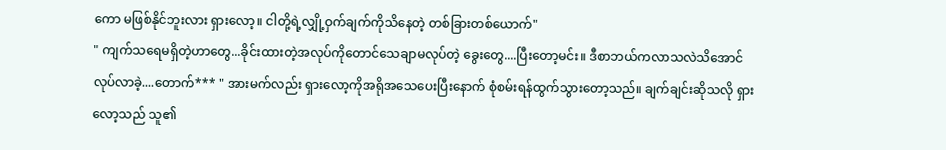ကော မဖြစ်နိုင်ဘူးလား ရှားလော့။ ငါတို့ရဲ့လျှို့ဝှက်ချက်ကိုသိနေတဲ့ တစ်ခြားတစ်ယောက်"
" ကျက်သရေမရှိတဲ့ဟာတွေ...ခိုင်းထားတဲ့အလုပ်ကိုတောင်သေချာမလုပ်တဲ့ ခွေးတွေ....ပြီးတော့မင်း။ ဒီစာဘယ်ကလာသလဲသိအောင်လုပ်လာခဲ့....တောက်*** " အားမက်လည်း ရှားလော့ကိုအရိုအသေပေးပြီးနောက် စုံစမ်းရန်ထွက်သွားတော့သည်။ ချက်ချင်းဆိုသလို ရှားလော့သည် သူ၏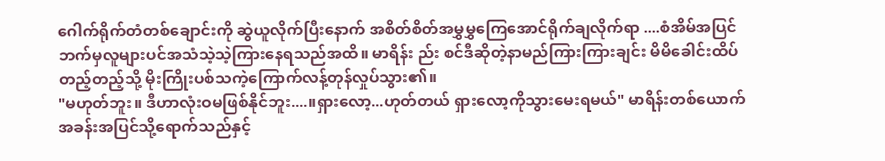ဂေါက်ရိုက်တံတစ်ချောင်းကို ဆွဲယူလိုက်ပြီးနောက် အစိတ်စိတ်အမွှမွှကြေအောင်ရိုက်ချလိုက်ရာ ....စံအိမ်အပြင်ဘက်မှလူများပင်အသံသဲ့သဲ့ကြားနေရသည်အထိ။ မာရိန်း ည်း စင်ဒီဆိုတဲ့နာမည်ကြားကြားချင်း မိမိခေါင်းထိပ်တည့်တည့်သို့ မိုးကြိုးပစ်သကဲ့ကြောက်လန့်တုန်လှုပ်သွား၏။
"မဟုတ်ဘူး။ ဒီဟာလုံးဝမဖြစ်နိုင်ဘူး....။ရှားလော့...ဟုတ်တယ် ရှားလော့ကိုသွားမေးရမယ်" မာရိန်းတစ်ယောက် အခန်းအပြင်သို့ရောက်သည်နှင့်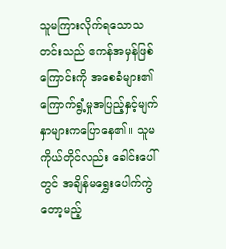သူမကြားလိုက်ရသောသတင်းသည် ဧကန်အမှန်ဖြစ်ကြောင်းကို အစေခံများ၏ကြောက်ရွံ့မှုအပြည့်နှင့်မျက်နှာများကပြောနေ၏။ သူမကိုယ်တိုင်လည်း ခေါင်းပေါ်တွင် အချိန်မရွှေးပေါက်ကွဲတော့မည့်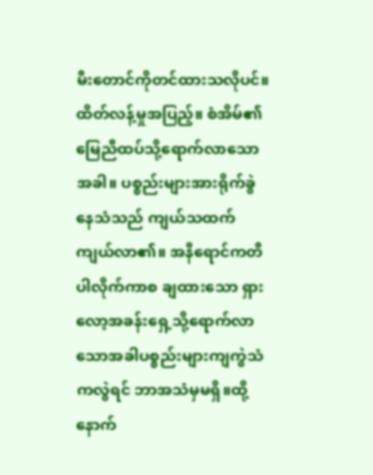မီးတောင်ကိုတင်ထားသလိုပင်။ ထိတ်လန့်မှုအပြည့်။ စံအိမ်၏ မြေညီထပ်သို့ရောက်လာသောအခါ။ ပစ္စည်းများအားရိုက်ခွဲနေသံသည် ကျယ်သထက်ကျယ်လာ၏။ အနီရောင်ကတီပါလိုက်ကာစ ချထားသော ရှားလော့အခန်းရှေ့သို့ရောက်လာသောအခါပစ္စည်းများကျကွဲသံကလွဲရင် ဘာအသံမှမရှိ။ထို့နောက်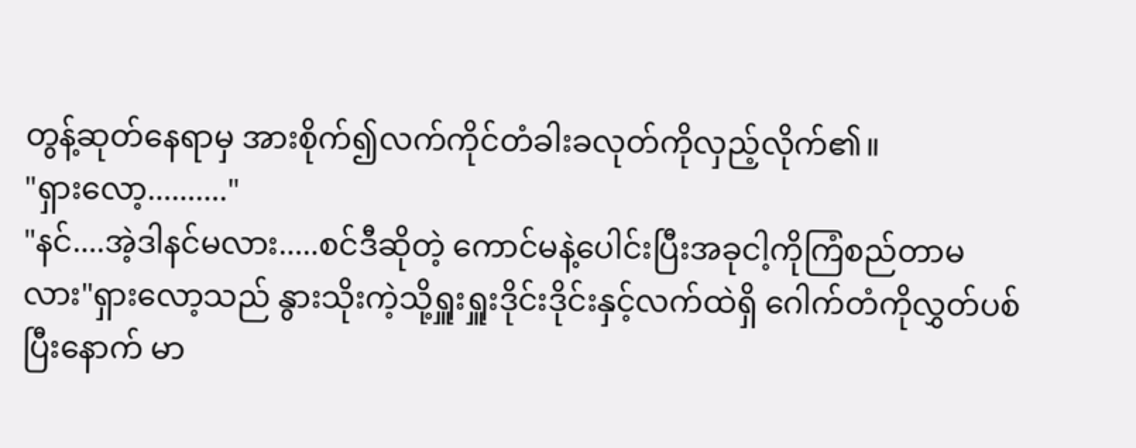တွန့်ဆုတ်နေရာမှ အားစိုက်၍လက်ကိုင်တံခါးခလုတ်ကိုလှည့်လိုက်၏။
"ရှားလော့.........."
"နင်....အဲ့ဒါနင်မလား.....စင်ဒီဆိုတဲ့ ကောင်မနဲ့ပေါင်းပြီးအခုငါ့ကိုကြံစည်တာမလား"ရှားလော့သည် နွားသိုးကဲ့သို့ရှူးရှူးဒိုင်းဒိုင်းနှင့်လက်ထဲရှိ ဂေါက်တံကိုလွှတ်ပစ်ပြီးနောက် မာ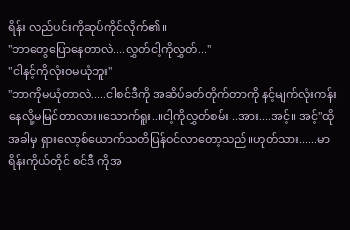ရိန်း လည်ပင်းကိုဆုပ်ကိုင်လိုက်၏။
"ဘာတွေပြောနေတာလဲ....လွှတ်ငါ့ကိုလွှတ်..."
"ငါနင့်ကိုလုံးဝမယုံဘူး"
"ဘာကိုမယုံတာလဲ.....ငါစင်ဒီကို အဆိပ်ခတ်တိုက်တာကို နင့်မျက်လုံးကန်းနေလို့မမြင်တာလား။သောက်ရူး..။ငါ့ကိုလွှတ်စမ်း ..အား....အင့်။ အင့်"ထိုအခါမှ ရှားလော့စ်ယောက်သတိပြန်ဝင်လာတော့သည်။ဟုတ်သား......မာရိန်းကိုယ်တိုင် စင်ဒီ ကိုအ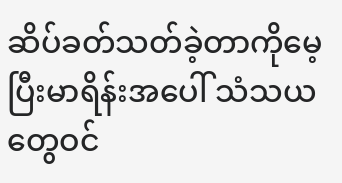ဆိပ်ခတ်သတ်ခဲ့တာကိုမေ့ပြီးမာရိန်းအပေါ် သံသယတွေဝင်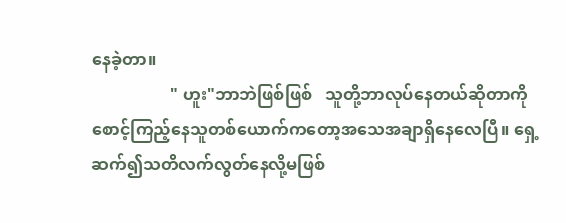နေခဲ့တာ။
                   " ဟူး"ဘာဘဲဖြစ်ဖြစ်   သူတို့ဘာလုပ်နေတယ်ဆိုတာကိုစောင့်ကြည့်နေသူတစ်ယောက်ကတော့အသေအချာရှိနေလေပြီ။ ရှေ့ဆက်၍သတိလက်လွတ်နေလို့မဖြစ်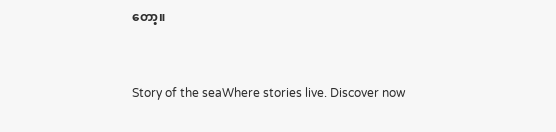တော့။


Story of the seaWhere stories live. Discover now